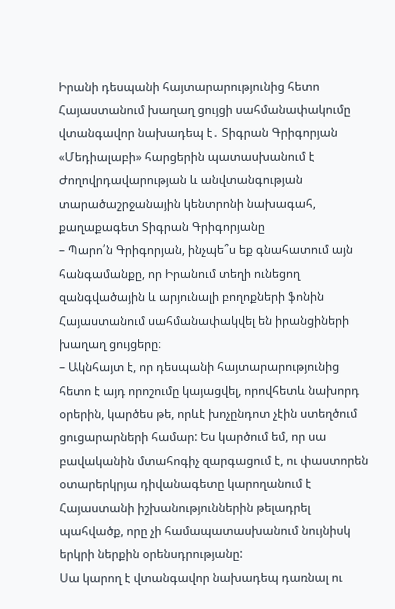Իրանի դեսպանի հայտարարությունից հետո Հայաստանում խաղաղ ցույցի սահմանափակումը վտանգավոր նախադեպ է․ Տիգրան Գրիգորյան
«Մեդիալաբի» հարցերին պատասխանում է Ժողովրդավարության և անվտանգության տարածաշրջանային կենտրոնի նախագահ, քաղաքագետ Տիգրան Գրիգորյանը
– Պարո՛ն Գրիգորյան, ինչպե՞ս եք գնահատում այն հանգամանքը, որ Իրանում տեղի ունեցող զանգվածային և արյունալի բողոքների ֆոնին Հայաստանում սահմանափակվել են իրանցիների խաղաղ ցույցերը։
– Ակնհայտ է, որ դեսպանի հայտարարությունից հետո է այդ որոշումը կայացվել, որովհետև նախորդ օրերին, կարծես թե, որևէ խոչընդոտ չէին ստեղծում ցուցարարների համար: Ես կարծում եմ, որ սա բավականին մտահոգիչ զարգացում է, ու փաստորեն օտարերկրյա դիվանագետը կարողանում է Հայաստանի իշխանություններին թելադրել պահվածք, որը չի համապատասխանում նույնիսկ երկրի ներքին օրենսդրությանը:
Սա կարող է վտանգավոր նախադեպ դառնալ ու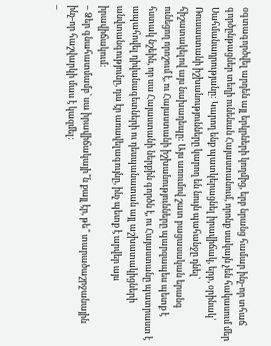օգտագործվել արդեն այլ երկրների կողմից, երբ նրանց համար ինչ-որ տհաճ գործընթացներ տեղի ունենան Հայաստանում, որոնք սակայն չեն հակասում մեր Սահմանադրությանը: Կարող ենք պատկերացնել իրավիճակ, երբ, օրինակ՝ Ռուսաստանի իշխանությունները կարող են նույն պահանջը դնել՝ հիշատակելով այս նախադեպը: Այս առումով շատ բացասական երանգ ունեցող որոշում է, ու Հայաստանի իշխանությունները պարզապես պետք է հստակ նշեին, որ սա Հայաստանի ներքին գործն է, ու Հայաստանը պատրաստ է ապահովել դիվանագետների ու դեսպանատան այլ աշխատակիցների անվտանգությունը, դա էր առավելագույնը, ինչ պետք է արվեր այս իրավիճակում:
– Ձեր գնահատմամբ՝ սա իրավիճակայի՞ն քայլ էր, թե՞ տարածաշրջանային ինչ-որ հաշվարկի մաս է կազմել:
–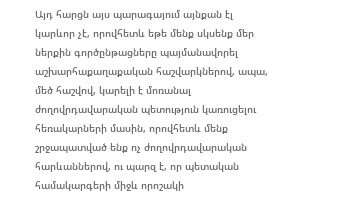Այդ հարցն այս պարագայում այնքան էլ կարևոր չէ, որովհետև եթե մենք սկսենք մեր ներքին գործընթացները պայմանավորել աշխարհաքաղաքական հաշվարկներով, ապա, մեծ հաշվով, կարելի է մոռանալ ժողովրդավարական պետություն կառուցելու հեռակարների մասին, որովհետև մենք շրջապատված ենք ոչ ժողովրդավարական հարևաններով, ու պարզ է, որ պետական համակարգերի միջև որոշակի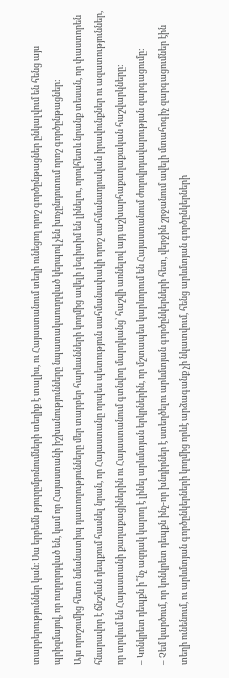տարբերություններ կան։ Սա երբեմն թյուրըմբռնումների տեղիք է տալիս, ու Հայաստանում տեղի ունեցող որոշ գործընթացներ ընկալվում են հենց այս պրիզմայով, որ ուղղորդված են, կամ որ Հայաստանի իշխանությունները նպատակաուղղված կերպով չեն խոչընդոտում որոշ գործընթացներ:
Այս որոշումից հետո նմանատիպ դատողությունները մեր տարբեր հարևանների կողմից ավելի լեգիտիմ են լինելու, որովհետև նրանք տեսան, որ փաստորեն հնարավոր է ճնշման դեպքում հասնել նրան, որ Հայաստանը որպես պետություն սահմանափակի որոշ սահմանադրական իրավունքներ ու ազատություններ, որ տրվում են Հայաստանի քաղաքացիներին ու Հայաստանում գտնվող մարդկանց՝ հաշվի առնելով այդ աշխարհաքաղաքական հաշվարկները:
– Կոնկրետ դեպքն ի՞նչ ազդակ կարող է լինել արևմտյան երկրներին, որ մշտապես կարևորում են Հայաստանում ժողովրդավարության զարգացումը:
– Չեմ կարծում, որ կոնկրետ դեպքն ինչ-որ խնդիրներ է ստեղծելու արևմտյան գործընկերների հետ, վերջին շրջանում ավելի մտահոգիչ զարգացումներ էին տեղի ունենում, ու արևմտյան գործընկերների կողմից որևէ արձագանք չի նկատվում, հենց արևմտյան գործընկերների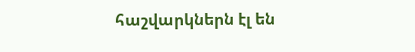հաշվարկներն էլ են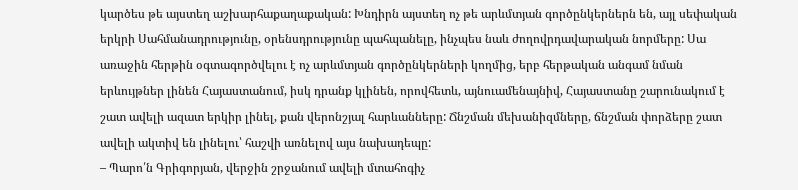կարծես թե այստեղ աշխարհաքաղաքական: Խնդիրն այստեղ ոչ թե արևմտյան գործընկերներն են, այլ սեփական երկրի Սահմանադրությունը, օրենսդրությունը պահպանելը, ինչպես նաև ժողովրդավարական նորմերը: Սա առաջին հերթին օգտագործվելու է ոչ արևմտյան գործընկերների կողմից, երբ հերթական անգամ նման երևույթներ լինեն Հայաստանում, իսկ դրանք կլինեն, որովհետև, այնուամենայնիվ, Հայաստանը շարունակում է շատ ավելի ազատ երկիր լինել, քան վերոնշյալ հարևանները: Ճնշման մեխանիզմները, ճնշման փորձերը շատ ավելի ակտիվ են լինելու՝ հաշվի առնելով այս նախադեպը:
– Պարո՛ն Գրիգորյան, վերջին շրջանում ավելի մտահոգիչ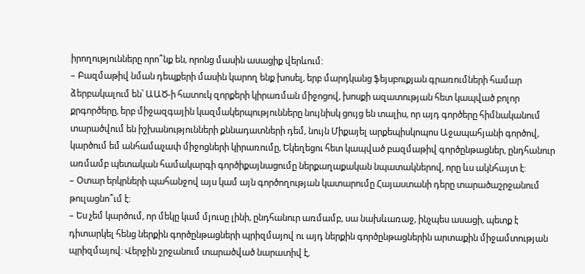իրողությունները որո՞նք են, որոնց մասին ասացիք վերևում:
– Բազմաթիվ նման դեպքերի մասին կարող ենք խոսել, երբ մարդկանց ֆեյսբուքյան գրառումների համար ձերբակալում են՝ ԱԱԾ-ի հատուկ զորքերի կիրառման միջոցով, խոսքի ազատության հետ կապված բոլոր քրգործերը, երբ միջազգային կազմակերպությունները նույնիսկ ցույց են տալիս, որ այդ գործերը հիմնականում տարածվում են իշխանությունների քննադատների դեմ, նույն Միքայել արքեպիսկոպոս Աջապահյանի գործով, կարծում եմ անհամաչափ միջոցների կիրառումը, Եկեղեցու հետ կապված բազմաթիվ գործընթացներ, ընդհանուր առմամբ պետական համակարգի գործիքայնացումը ներքաղաքական նպատակներով, որը ևս ակնհայտ է:
– Օտար երկրների պահանջով այս կամ այն գործողության կատարումը Հայաստանի դերը տարածաշրջանում թուլացնո՞ւմ է:
– Ես չեմ կարծում, որ մեկը կամ մյուսը լինի, ընդհանուր առմամբ, սա նախևառաջ, ինչպես ասացի, պետք է դիտարկել հենց ներքին գործընթացների պրիզմայով ու այդ ներքին գործընթացներին արտաքին միջամտության պրիզմայով: Վերջին շրջանում տարածված նարատիվ է,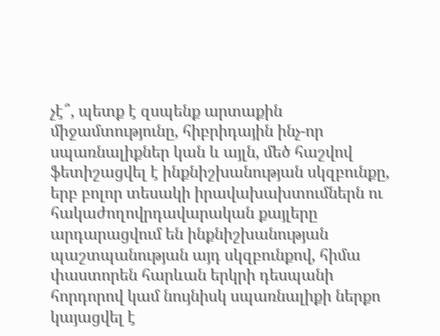չէ՞, պետք է զսպենք արտաքին միջամտությունը, հիբրիդային ինչ-որ սպառնալիքներ կան և այլն, մեծ հաշվով ֆետիշացվել է ինքնիշխանության սկզբունքը, երբ բոլոր տեսակի իրավախախտումներն ու հակաժողովրդավարական քայլերը արդարացվում են ինքնիշխանության պաշտպանության այդ սկզբունքով, հիմա փաստորեն հարևան երկրի դեսպանի հորդորով կամ նույնիսկ սպառնալիքի ներքո կայացվել է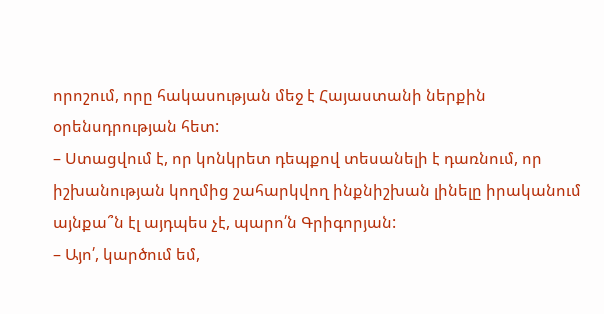որոշում, որը հակասության մեջ է Հայաստանի ներքին օրենսդրության հետ:
– Ստացվում է, որ կոնկրետ դեպքով տեսանելի է դառնում, որ իշխանության կողմից շահարկվող ինքնիշխան լինելը իրականում այնքա՞ն էլ այդպես չէ, պարո՛ն Գրիգորյան:
– Այո՛, կարծում եմ,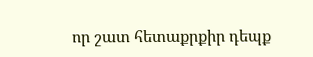որ շատ հետաքրքիր դեպք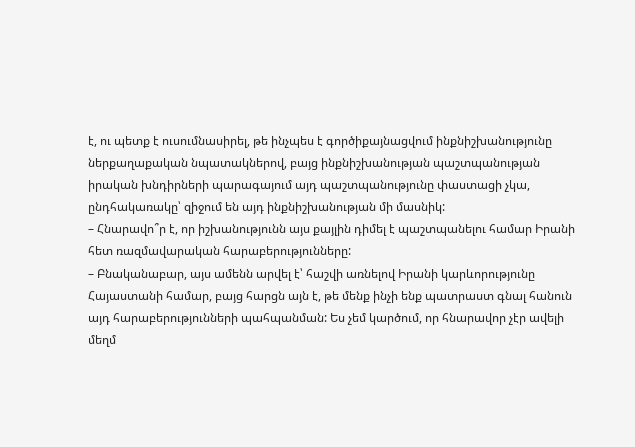է, ու պետք է ուսումնասիրել, թե ինչպես է գործիքայնացվում ինքնիշխանությունը ներքաղաքական նպատակներով, բայց ինքնիշխանության պաշտպանության իրական խնդիրների պարագայում այդ պաշտպանությունը փաստացի չկա, ընդհակառակը՝ զիջում են այդ ինքնիշխանության մի մասնիկ:
– Հնարավո՞ր է, որ իշխանությունն այս քայլին դիմել է պաշտպանելու համար Իրանի հետ ռազմավարական հարաբերությունները:
– Բնականաբար, այս ամենն արվել է՝ հաշվի առնելով Իրանի կարևորությունը Հայաստանի համար, բայց հարցն այն է, թե մենք ինչի ենք պատրաստ գնալ հանուն այդ հարաբերությունների պահպանման: Ես չեմ կարծում, որ հնարավոր չէր ավելի մեղմ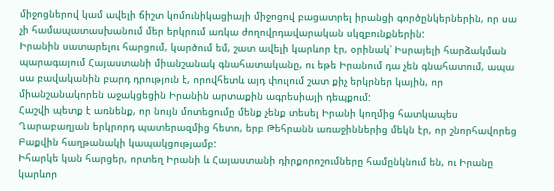միջոցներով կամ ավելի ճիշտ կոմունիկացիայի միջոցով բացատրել իրանցի գործընկերներին, որ սա չի համապատասխանում մեր երկրում առկա ժողովրդավարական սկզբունքներին:
Իրանին սատարելու հարցում, կարծում եմ, շատ ավելի կարևոր էր, օրինակ՝ Իսրայելի հարձակման պարագայում Հայաստանի միանշանակ գնահատականը, ու եթե Իրանում դա չեն գնահատում, ապա սա բավականին բարդ դրություն է, որովհետև այդ փուլում շատ քիչ երկրներ կային, որ միանշանակորեն աջակցեցին Իրանին արտաքին ագրեսիայի դեպքում:
Հաշվի պետք է առնենք, որ նույն մոտեցումը մենք չենք տեսել Իրանի կողմից հատկապես Ղարաբաղյան երկրորդ պատերազմից հետո, երբ Թեհրանն առաջիններից մեկն էր, որ շնորհավորեց Բաքվին հաղթանակի կապակցությամբ:
Իհարկե կան հարցեր, որտեղ Իրանի և Հայաստանի դիրքորոշումները համընկնում են, ու Իրանը կարևոր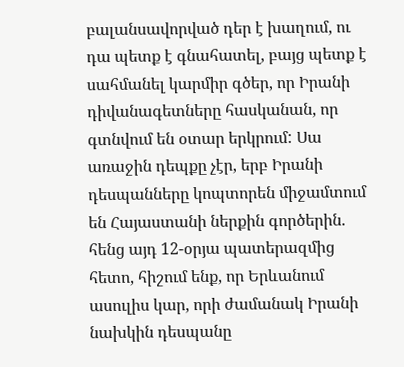բալանսավորված դեր է խաղում, ու դա պետք է գնահատել, բայց պետք է սահմանել կարմիր գծեր, որ Իրանի դիվանագետները հասկանան, որ գտնվում են օտար երկրում: Սա առաջին դեպքը չէր, երբ Իրանի դեսպանները կոպտորեն միջամտում են Հայաստանի ներքին գործերին. հենց այդ 12-օրյա պատերազմից հետո, հիշում ենք, որ Երևանում ասուլիս կար, որի ժամանակ Իրանի նախկին դեսպանը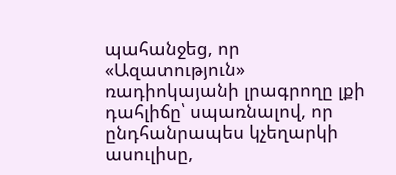պահանջեց, որ «Ազատություն» ռադիոկայանի լրագրողը լքի դահլիճը՝ սպառնալով, որ ընդհանրապես կչեղարկի ասուլիսը,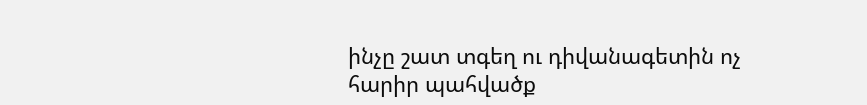ինչը շատ տգեղ ու դիվանագետին ոչ հարիր պահվածք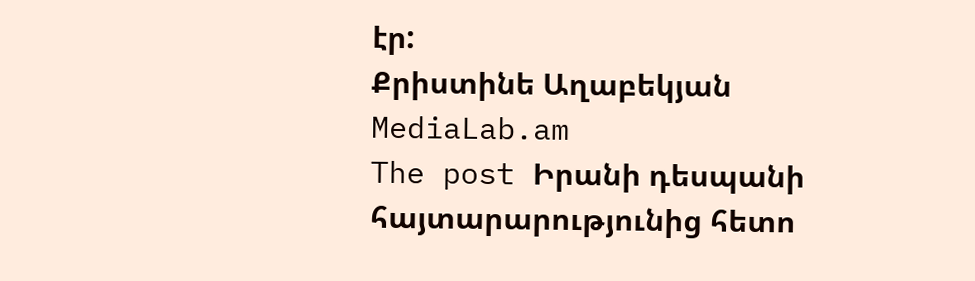էր:
Քրիստինե Աղաբեկյան
MediaLab.am
The post Իրանի դեսպանի հայտարարությունից հետո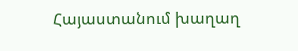Հայաստանում խաղաղ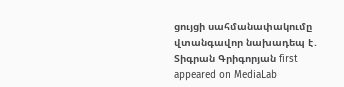ցույցի սահմանափակումը վտանգավոր նախադեպ է․ Տիգրան Գրիգորյան first appeared on MediaLab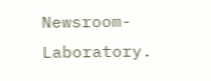Newsroom-Laboratory.